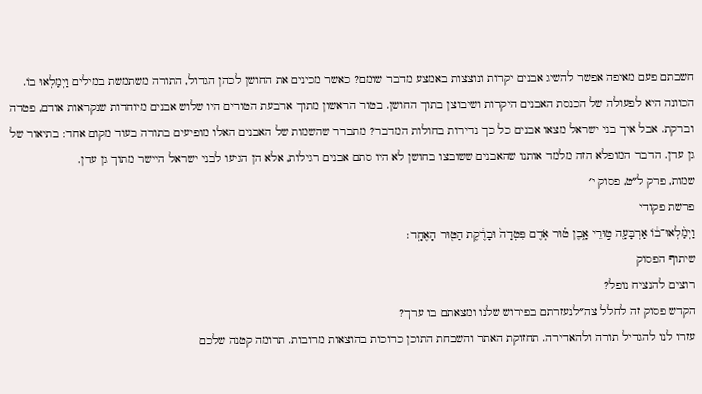חשבתם פעם מאיפה אפשר להשיג אבנים יקרות ונוצצות באמצע מדבר שומם? כאשר מכינים את החושן לכהן הגדול, התורה משתמשת במילים וַיְמַלְאוּ בוֹ. הכוונה היא לפעולה של הכנסת האבנים היקרות ושיבוצן בתוך החושן. בטור הראשון מתוך ארבעת הטורים היו שלוש אבנים מיוחדות שנקראות אודם, פטדה וברקת. אבל איך בני ישראל מצאו אבנים כל כך נדירות בחולות המדבר? מתברר שהשמות של האבנים האלו מופיעים בתורה בעוד מקום אחד: בתיאור של גן עדן. הדבר המופלא הזה מלמד אותנו שהאבנים ששובצו בחושן לא היו סתם אבנים רגילות, אלא הן הגיעו לבני ישראל היישר מתוך גן עדן.
שמות, פרק ל״ט, פסוק י׳
פרשת פקודי
וַיְמַ֨לְאוּ־ב֔וֹ אַרְבָּעָ֖ה ט֣וּרֵי אָ֑בֶן ט֗וּר אֹ֤דֶם פִּטְדָה֙ וּבָרֶ֔קֶת הַטּ֖וּר הָאֶחָֽד׃
שיתוף הפסוק
רוצים להנציח נופל?
הקדש פסוק זה לחלל צה״לנעזרתם בפירוש שלנו ומצאתם בו ערך?
עזרו לנו להגדיל תורה ולהאדירה. תחזוקת האתר והשבחת התוכן כרוכות בהוצאות מרובות. תרומה קטנה שלכם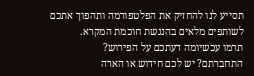תסייע לנו להחזיק את הפלטפורמה ותהפוך אתכם לשותפים מלאים בהנגשת חוכמת המקרא.
תרמו עכשיומה דעתכם על הפירוש?
התחברתם? יש לכם חידוש או הארה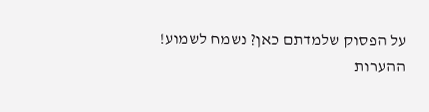על הפסוק שלמדתם כאן? נשמח לשמוע!
ההערות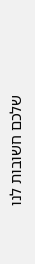שלכם חשובות לנו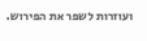ועוזרות לשפר את הפירוש.